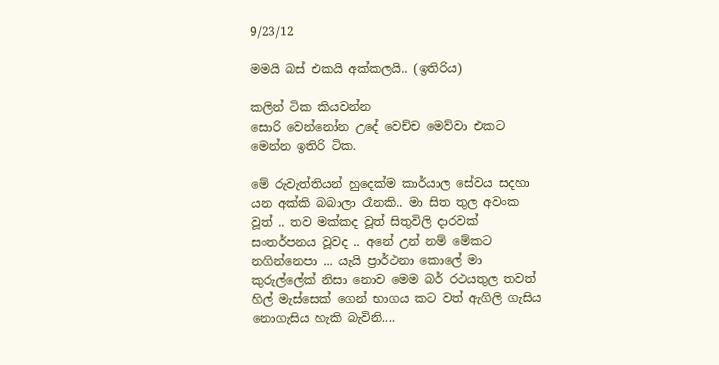9/23/12

මමයි බස් එකයි අක්කලයි.. (ඉතිරිය)

කලින් ටික කියවන්න
සොරි වෙන්නෝන උදේ වෙච්ච මෙව්වා එකට
මෙන්න ඉතිරි ටික.

මේ රුවැත්තියන් හුදෙක්ම කාර්යාල සේවය සදහා යන අක්කි බබාලා රෑනකි.. මා සිත තුල අවංක වූත් .. තව මක්කද වූත් සිතුවිලි දාරවක් සංතර්පනය වූවද .. අනේ උන් නම් මේකට නගින්නෙපා ... යැයි ප්‍රාර්ථනා කොලේ මා කුරුල්ලේක් නිසා නොව මෙම බර් රථයතුල තවත් හිල් මැස්සෙක් ගෙන් භාගය කට වත් ඇගිලි ගැසිය නොගැසිය හැකි බැවිනි....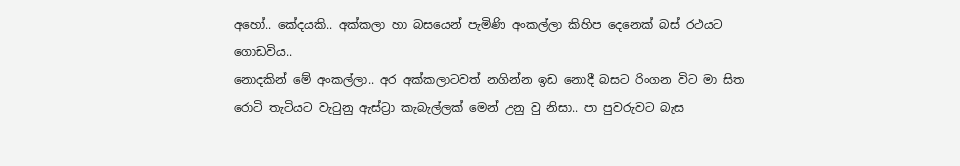අහෝ.. කේදයකි.. අක්කලා හා බසයෙන් පැමිණි අංකල්ලා කිහිප දෙනෙක් බස් රථයට ගොඩවිය..
නොදකින් මේ අංකල්ලා.. අර අක්කලාටවත් නගින්න ඉඩ නොදී බසට රිංගන විට මා සිත රොටි තැටියට වැටුනු ඇස්ට්‍රා කැබැල්ලක් මෙන් උනු වු නිසා.. පා පුවරුවට බැස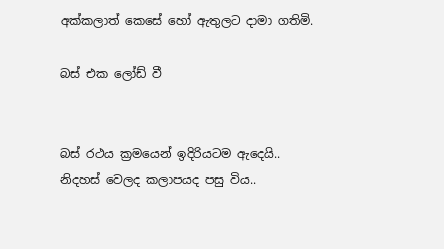අක්කලාත් කෙසේ හෝ ඇතුලට දාමා ගතිමි.

බස් එක ලෝඩ් වී


බස් රථය ක්‍රමයෙන් ඉදිරියටම ඇදෙයි..
නිදහස් වෙලද කලාපයද පසු විය..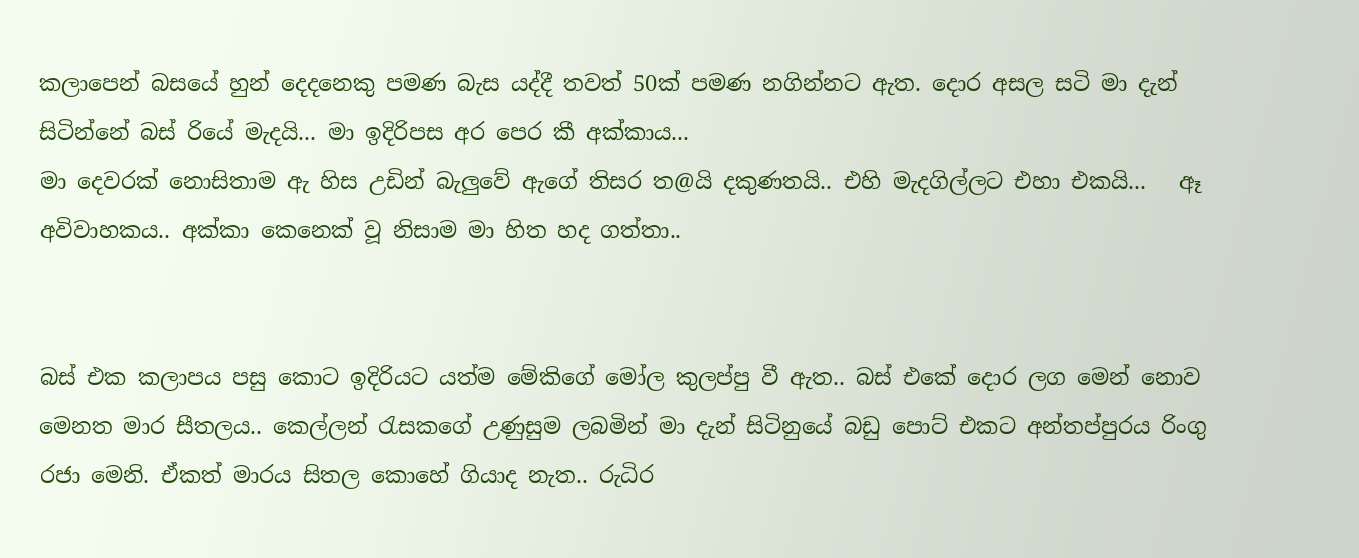කලාපෙන් බසයේ හුන් දෙදනෙකු පමණ බැස යද්දී තවත් 50ක් පමණ නගින්නට ඇත. දොර අසල සටි මා දැන් සිටින්නේ බස් රියේ මැදයි... මා ඉදිරිපස අර පෙර කී අක්කාය...
මා දෙවරක් නොසිතාම ඇ හිස උඩින් බැලුවේ ඇගේ තිසර ත@යි දකුණතයි.. එහි මැදගිල්ලට එහා එකයි...   ඈ අවිවාහකය.. අක්කා කෙනෙක් වූ නිසාම මා හිත හද ගත්තා..


බස් එක කලාපය පසු කොට ඉදිරියට යත්ම මේකිගේ මෝල කුලප්පු වී ඇත.. බස් එකේ දොර ලග මෙන් නොව මෙනත මාර සීතලය.. කෙල්ලන් රැසකගේ උණුසුම ලබමින් මා දැන් සිටිනුයේ බඩු පොට් එකට අන්තප්පුරය රිංගු රජා මෙනි. ඒකත් මාරය සිතල කොහේ ගියාද නැත.. රුධිර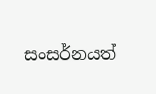සංසර්නයත්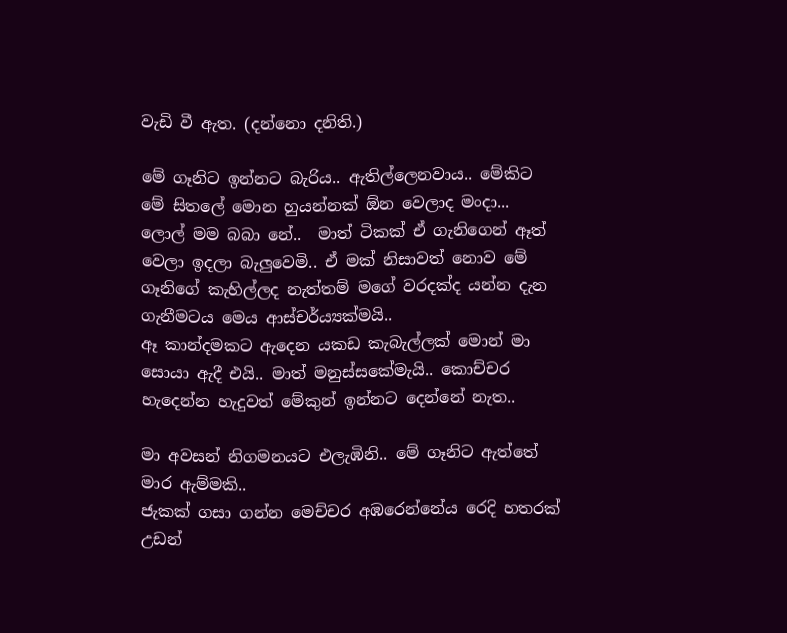වැඩි වී ඇත. (දන්නො දනිති.)

මේ ගෑනිට ඉන්නට බැරිය.. ඇතිල්ලෙනවාය.. මේකිට මේ සිතලේ මොන හුයන්නක් ඕන වෙලාද මංදා...
ලොල් මම බබා නේ..  මාත් ටිකක් ඒ ගැනිගෙන් ඈත් වෙලා ඉදලා බැලුවෙමි.. ඒ මක් නිසාවත් නොව මේ ගෑනිගේ කැහිල්ලද නැත්තම් මගේ වරදක්ද යන්න දැන ගැනීමටය මෙය ආස්චර්ය්‍යක්මයි..
ඈ කාන්දමකට ඇදෙන යකඩ කැබැල්ලක් මොන් මා සොයා ඇදී එයි.. මාත් මනුස්සකේමැයි.. කොච්චර හැදෙන්න හැදුවත් මේකුන් ඉන්නට දෙන්නේ නැත..

මා අවසන් නිගමනයට එලැඹිනි.. මේ ගෑනිට ඇත්තේ මාර ඇම්මකි..
ජැකක් ගසා ගන්න මෙච්චර අඹරෙන්නේය රෙදි හතරක් උඩන්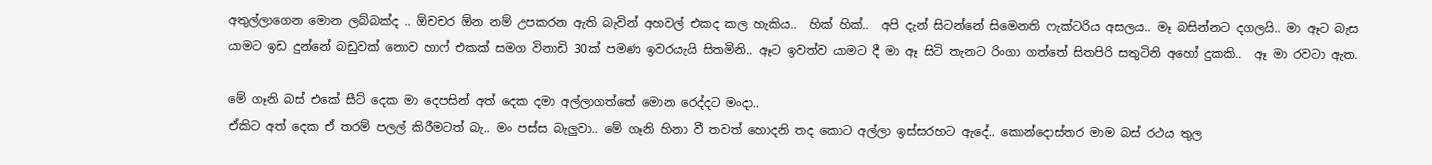අතුල්ලාගෙන ‍මොන ලබ්බක්ද .. ඕචචර ඕන නම් උපකරන ඇති බැවින් අහවල් එකද කල හැකිය..  හික් හික්..  අපි දැන් සිටන්නේ සිමෙනති ෆැක්ටරිය අසලය.. මෑ බසින්නට දගලයි.. මා ඈට බැස යාමට ඉඩ දුන්නේ බඩුවක් නොව හාෆ් එකක් සමග විනාඩි 30ක් පමණ ඉවරයැයි සිතමිනි.. ඈට ඉවත්ව යාමට දී මා ඈ සිටි තැනට රිංගා ගත්තේ සිතපිරි සතුටිනි අහෝ දුකකි..  ඈ මා රවටා ඇත.

මේ ගෑනි බස් එකේ සීට් දෙක මා දෙපසින් අත් දෙක දමා අල්ලාගත්තේ මොන රෙද්දට මංදා..
ඒකිට අත් දෙක ඒ තරම් පලල් කිරීමටත් බැ.. මං පස්ස බැලුවා.. මේ ගෑනි හිනා වී තවත් හොදනි තද කොට අල්ලා ඉස්සරහට ඇදේ.. කොන්දොස්තර මාම බස් රථය තුල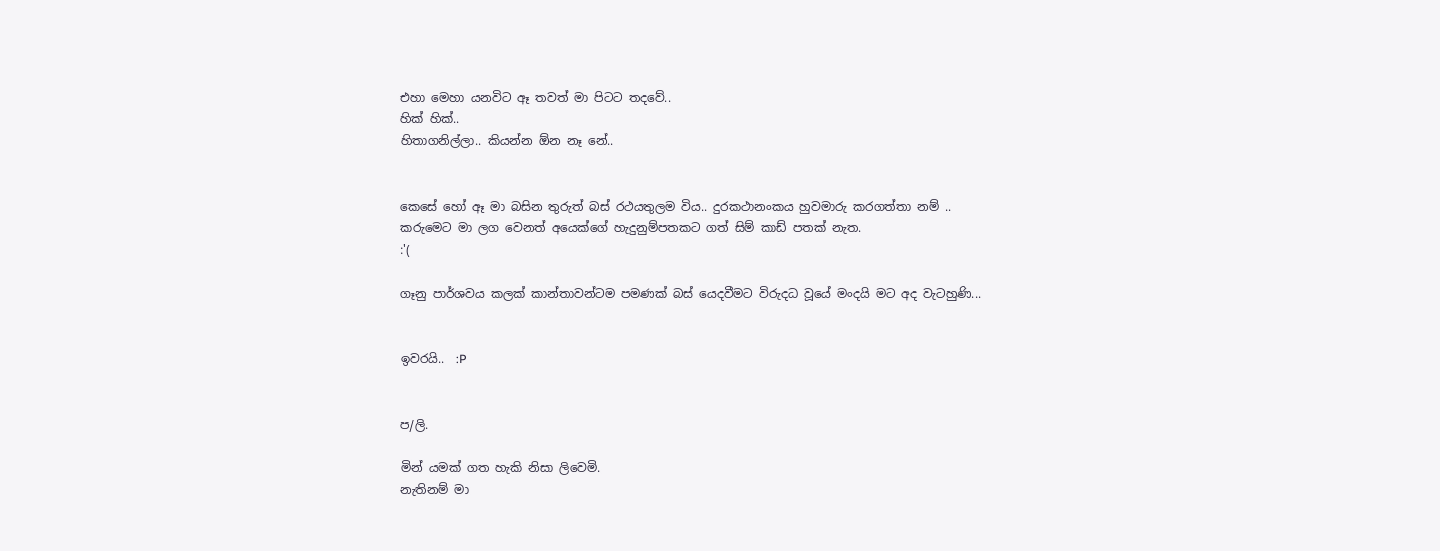එහා මෙහා යනවිට ඈ තවත් මා පිටට තදවේ..
හික් හික්..
හිතාගනිල්ලා.. කියන්න ඕන නෑ නේ..


කෙසේ හෝ ඈ මා බසින තුරුත් බස් රථයතුලම විය.. දුරකථානංකය හුවමාරු කරගත්තා නම් ..
කරුමෙට මා ලග වෙනත් අයෙක්ගේ හැදුනුම්පතකට ගත් සිම් කාඩ් පතක් නැත.
:'(

ගෑනු පාර්ශවය කලක් කාන්තාවන්ටම පමණක් බස් යෙදවීමට විරුදධ වූයේ මංදයි මට අද වැටහුණි...


ඉවරයි..  :P


ප/ලි.

මින් යමක් ගත හැකි නිසා ලිවෙමි.
නැතිනම් මා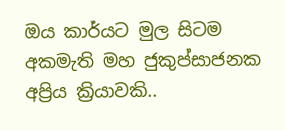ඔය කාර්යට මුල සිටම අකමැති මහ ජුකුප්සාජනක අප්‍රිය ක්‍රියාවකි..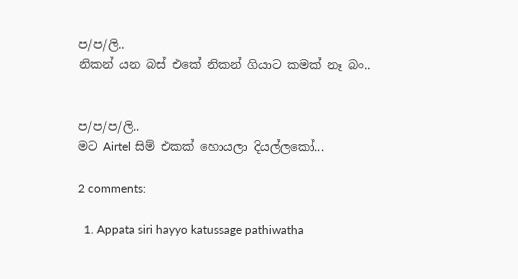ප/ප/ලි..
නිකන් යන බස් එකේ නිකන් ගියාට කමක් නෑ බං..


ප/ප/ප/ලි..
මට Airtel සිම් එකක් හොයලා දියල්ලකෝ...

2 comments:

  1. Appata siri hayyo katussage pathiwatha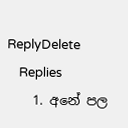ReplyDelete
    Replies
    1. අනේ පල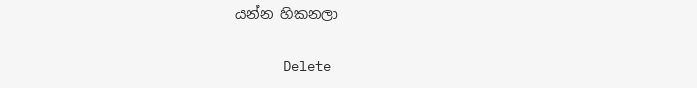යන්න හිකනලා

      Delete